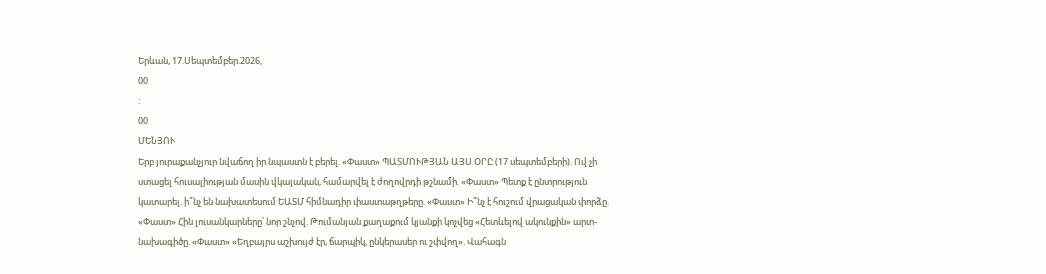Երևան, 17.Սեպտեմբեր.2026,
00
:
00
ՄԵՆՅՈՒ
Երբ յուրաքանչյուր նվաճող իր նպաստն է բերել. «Փաստ» ՊԱՏՄՈՒԹՅԱՆ ԱՅՍ ՕՐԸ (17 սեպտեմբերի). Ով չի ստացել հուսալիության մասին վկայական, համարվել է ժողովրդի թշնամի. «Փաստ» Պետք է ընտրություն կատարել. ի՞նչ են նախատեսում ԵԱՏՄ հիմնադիր փաստաթղթերը. «Փաստ» Ի՞նչ է հուշում վրացական փորձը. «Փաստ» Հին լուսանկարները՝ նոր շնչով. Թումանյան քաղաքում կյանքի կոչվեց «Հետևելով ակունքին» արտ-նախագիծը. «Փաստ» «Եղբայրս աշխույժ էր, ճարպիկ, ընկերասեր ու շփվող». Վահագն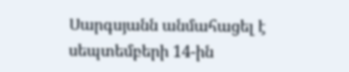Սարգսյանն անմահացել է սեպտեմբերի 14-ին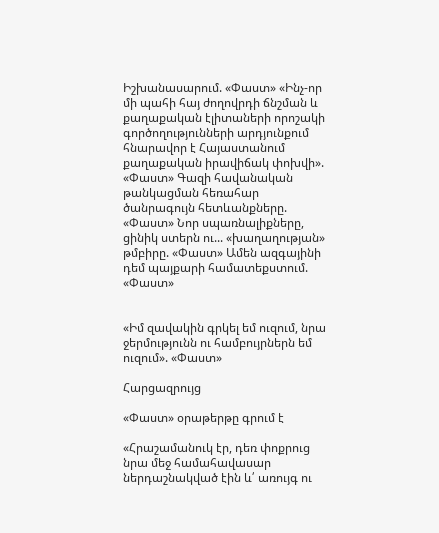Իշխանասարում. «Փաստ» «Ինչ-որ մի պահի հայ ժողովրդի ճնշման և քաղաքական էլիտաների որոշակի գործողությունների արդյունքում հնարավոր է Հայաստանում քաղաքական իրավիճակ փոխվի». «Փաստ» Գազի հավանական թանկացման հեռահար ծանրագույն հետևանքները. «Փաստ» Նոր սպառնալիքները, ցինիկ ստերն ու... «խաղաղության» թմբիրը. «Փաստ» Ամեն ազգայինի դեմ պայքարի համատեքստում. «Փաստ»


«Իմ զավակին գրկել եմ ուզում, նրա ջերմությունն ու համբույրներն եմ ուզում». «Փաստ»

Հարցազրույց

«Փաստ» օրաթերթը գրում է

«Հրաշամանուկ էր, դեռ փոքրուց նրա մեջ համահավասար ներդաշնակված էին և՛ առույգ ու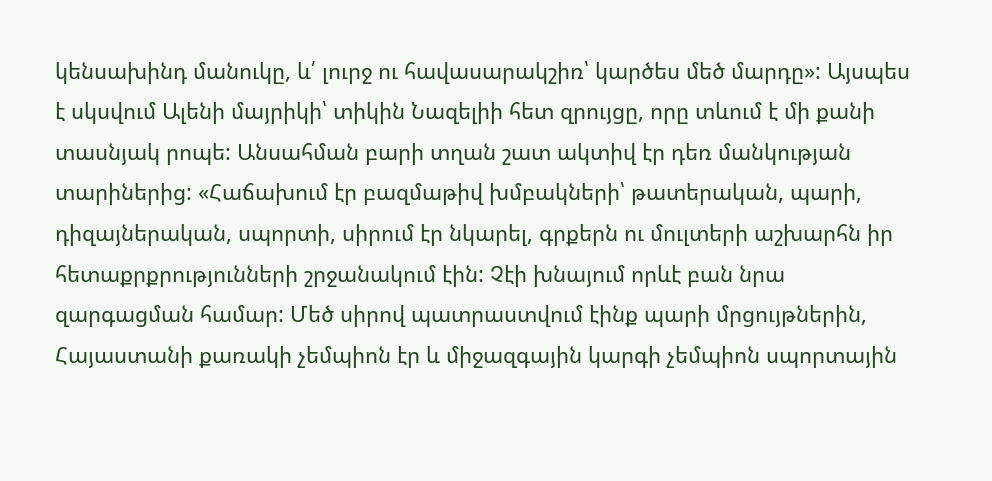կենսախինդ մանուկը, և՛ լուրջ ու հավասարակշիռ՝ կարծես մեծ մարդը»: Այսպես է սկսվում Ալենի մայրիկի՝ տիկին Նազելիի հետ զրույցը, որը տևում է մի քանի տասնյակ րոպե: Անսահման բարի տղան շատ ակտիվ էր դեռ մանկության տարիներից: «Հաճախում էր բազմաթիվ խմբակների՝ թատերական, պարի, դիզայներական, սպորտի, սիրում էր նկարել, գրքերն ու մուլտերի աշխարհն իր հետաքրքրությունների շրջանակում էին: Չէի խնայում որևէ բան նրա զարգացման համար: Մեծ սիրով պատրաստվում էինք պարի մրցույթներին, Հայաստանի քառակի չեմպիոն էր և միջազգային կարգի չեմպիոն սպորտային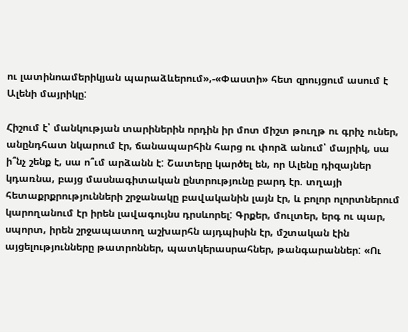ու լատինոամերիկյան պարաձևերում»,-«Փաստի» հետ զրույցում ասում է Ալենի մայրիկը:

Հիշում է՝ մանկության տարիներին որդին իր մոտ միշտ թուղթ ու գրիչ ուներ, անընդհատ նկարում էր, ճանապարհին հարց ու փորձ անում՝ մայրիկ, սա ի՞նչ շենք է, սա ո՞ւմ արձանն է: Շատերը կարծել են, որ Ալենը դիզայներ կդառնա, բայց մասնագիտական ընտրությունը բարդ էր. տղայի հետաքրքրությունների շրջանակը բավականին լայն էր, և բոլոր ոլորտներում կարողանում էր իրեն լավագույնս դրսևորել: Գրքեր, մուլտեր, երգ ու պար, սպորտ, իրեն շրջապատող աշխարհն այդպիսին էր, մշտական էին այցելությունները թատրոններ, պատկերասրահներ, թանգարաններ: «Ու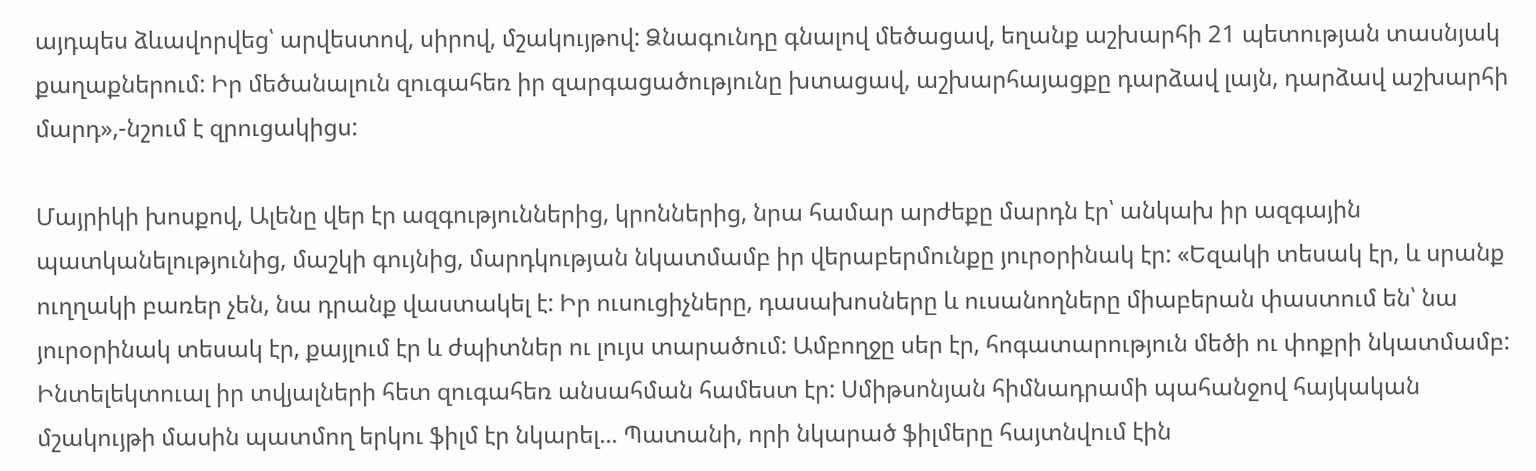այդպես ձևավորվեց՝ արվեստով, սիրով, մշակույթով: Ձնագունդը գնալով մեծացավ, եղանք աշխարհի 21 պետության տասնյակ քաղաքներում: Իր մեծանալուն զուգահեռ իր զարգացածությունը խտացավ, աշխարհայացքը դարձավ լայն, դարձավ աշխարհի մարդ»,-նշում է զրուցակիցս:

Մայրիկի խոսքով, Ալենը վեր էր ազգություններից, կրոններից, նրա համար արժեքը մարդն էր՝ անկախ իր ազգային պատկանելությունից, մաշկի գույնից, մարդկության նկատմամբ իր վերաբերմունքը յուրօրինակ էր: «Եզակի տեսակ էր, և սրանք ուղղակի բառեր չեն, նա դրանք վաստակել է: Իր ուսուցիչները, դասախոսները և ուսանողները միաբերան փաստում են՝ նա յուրօրինակ տեսակ էր, քայլում էր և ժպիտներ ու լույս տարածում: Ամբողջը սեր էր, հոգատարություն մեծի ու փոքրի նկատմամբ: Ինտելեկտուալ իր տվյալների հետ զուգահեռ անսահման համեստ էր: Սմիթսոնյան հիմնադրամի պահանջով հայկական մշակույթի մասին պատմող երկու ֆիլմ էր նկարել... Պատանի, որի նկարած ֆիլմերը հայտնվում էին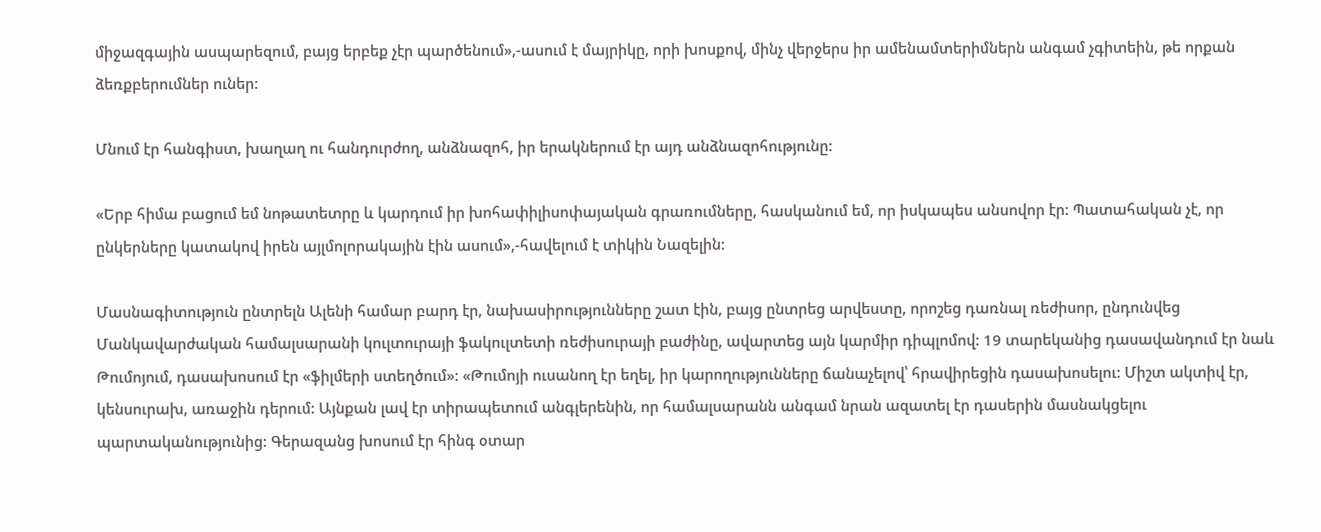միջազգային ասպարեզում, բայց երբեք չէր պարծենում»,-ասում է մայրիկը, որի խոսքով, մինչ վերջերս իր ամենամտերիմներն անգամ չգիտեին, թե որքան ձեռքբերումներ ուներ:

Մնում էր հանգիստ, խաղաղ ու հանդուրժող, անձնազոհ, իր երակներում էր այդ անձնազոհությունը:

«Երբ հիմա բացում եմ նոթատետրը և կարդում իր խոհափիլիսոփայական գրառումները, հասկանում եմ, որ իսկապես անսովոր էր: Պատահական չէ, որ ընկերները կատակով իրեն այլմոլորակային էին ասում»,-հավելում է տիկին Նազելին:

Մասնագիտություն ընտրելն Ալենի համար բարդ էր, նախասիրությունները շատ էին, բայց ընտրեց արվեստը, որոշեց դառնալ ռեժիսոր, ընդունվեց Մանկավարժական համալսարանի կուլտուրայի ֆակուլտետի ռեժիսուրայի բաժինը, ավարտեց այն կարմիր դիպլոմով: 19 տարեկանից դասավանդում էր նաև Թումոյում, դասախոսում էր «ֆիլմերի ստեղծում»: «Թումոյի ուսանող էր եղել, իր կարողությունները ճանաչելով՝ հրավիրեցին դասախոսելու: Միշտ ակտիվ էր, կենսուրախ, առաջին դերում: Այնքան լավ էր տիրապետում անգլերենին, որ համալսարանն անգամ նրան ազատել էր դասերին մասնակցելու պարտականությունից: Գերազանց խոսում էր հինգ օտար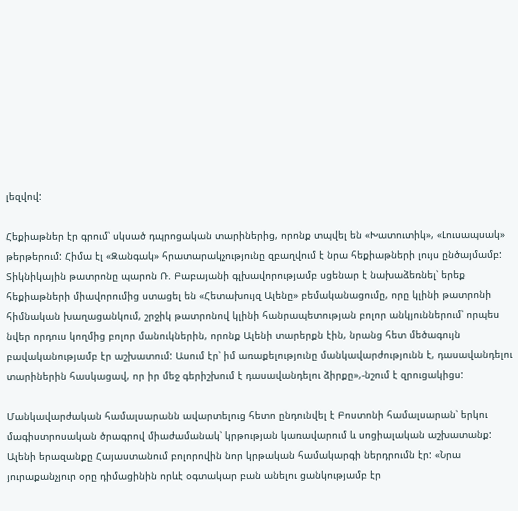լեզվով:

Հեքիաթներ էր գրում՝ սկսած դպրոցական տարիներից, որոնք տպվել են «Խատուտիկ», «Լուսապսակ» թերթերում: Հիմա էլ «Զանգակ» հրատարակչությունը զբաղվում է նրա հեքիաթների լույս ընծայմամբ: Տիկնիկային թատրոնը պարոն Ռ. Բաբայանի գլխավորությամբ սցենար է նախաձեռնել՝ երեք հեքիաթների միավորումից ստացել են «Հետախույզ Ալենը» բեմականացումը, որը կլինի թատրոնի հիմնական խաղացանկում, շրջիկ թատրոնով կլինի հանրապետության բոլոր անկյուններում՝ որպես նվեր որդուս կողմից բոլոր մանուկներին, որոնք Ալենի տարերքն էին, նրանց հետ մեծագույն բավականությամբ էր աշխատում: Ասում էր՝ իմ առաքելությունը մանկավարժությունն է, դասավանդելու տարիներին հասկացավ, որ իր մեջ գերիշխում է դասավանդելու ձիրքը»,-նշում է զրուցակիցս:

Մանկավարժական համալսարանն ավարտելուց հետո ընդունվել է Բոստոնի համալսարան՝ երկու մագիստրոսական ծրագրով միաժամանակ՝ կրթության կառավարում և սոցիալական աշխատանք: Ալենի երազանքը Հայաստանում բոլորովին նոր կրթական համակարգի ներդրումն էր: «Նրա յուրաքանչյուր օրը դիմացինին որևէ օգտակար բան անելու ցանկությամբ էր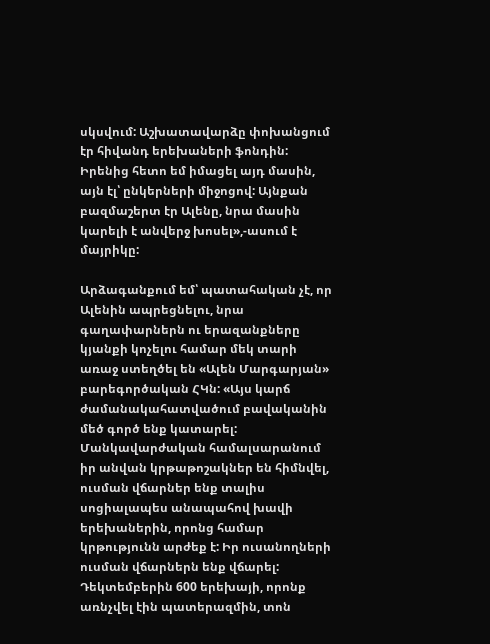սկսվում: Աշխատավարձը փոխանցում էր հիվանդ երեխաների ֆոնդին: Իրենից հետո եմ իմացել այդ մասին, այն էլ՝ ընկերների միջոցով: Այնքան բազմաշերտ էր Ալենը, նրա մասին կարելի է անվերջ խոսել»,-ասում է մայրիկը:

Արձագանքում եմ՝ պատահական չէ, որ Ալենին ապրեցնելու, նրա գաղափարներն ու երազանքները կյանքի կոչելու համար մեկ տարի առաջ ստեղծել են «Ալեն Մարգարյան» բարեգործական ՀԿն: «Այս կարճ ժամանակահատվածում բավականին մեծ գործ ենք կատարել: Մանկավարժական համալսարանում իր անվան կրթաթոշակներ են հիմնվել, ուսման վճարներ ենք տալիս սոցիալապես անապահով խավի երեխաներին, որոնց համար կրթությունն արժեք է: Իր ուսանողների ուսման վճարներն ենք վճարել: Դեկտեմբերին 600 երեխայի, որոնք առնչվել էին պատերազմին, տոն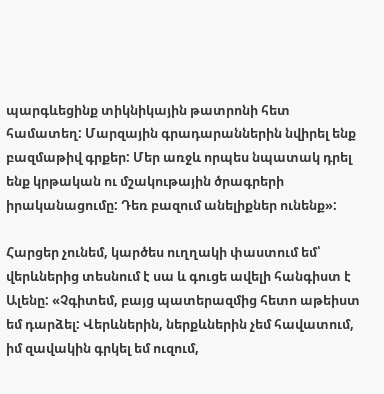պարգևեցինք տիկնիկային թատրոնի հետ համատեղ: Մարզային գրադարաններին նվիրել ենք բազմաթիվ գրքեր: Մեր առջև որպես նպատակ դրել ենք կրթական ու մշակութային ծրագրերի իրականացումը: Դեռ բազում անելիքներ ունենք»:

Հարցեր չունեմ, կարծես ուղղակի փաստում եմ՝ վերևներից տեսնում է սա և գուցե ավելի հանգիստ է Ալենը: «Չգիտեմ, բայց պատերազմից հետո աթեիստ եմ դարձել: Վերևներին, ներքևներին չեմ հավատում, իմ զավակին գրկել եմ ուզում,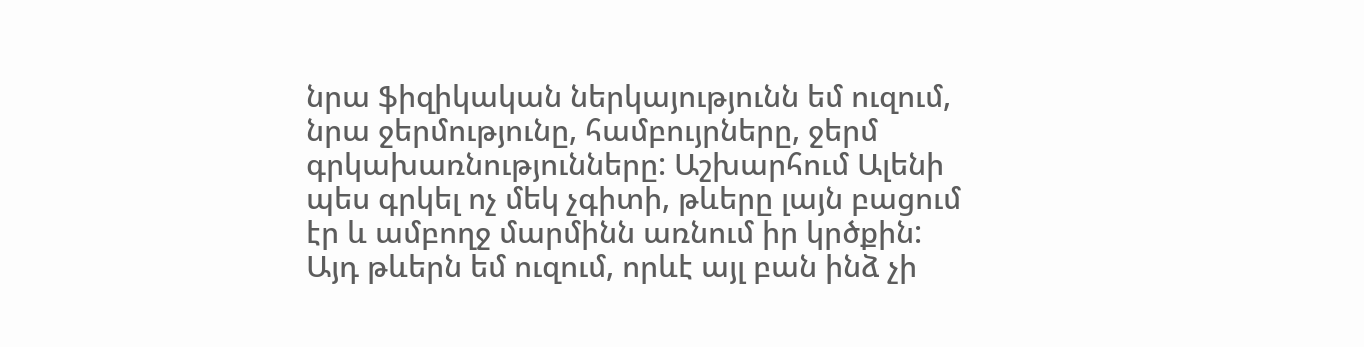նրա ֆիզիկական ներկայությունն եմ ուզում, նրա ջերմությունը, համբույրները, ջերմ գրկախառնությունները: Աշխարհում Ալենի պես գրկել ոչ մեկ չգիտի, թևերը լայն բացում էր և ամբողջ մարմինն առնում իր կրծքին: Այդ թևերն եմ ուզում, որևէ այլ բան ինձ չի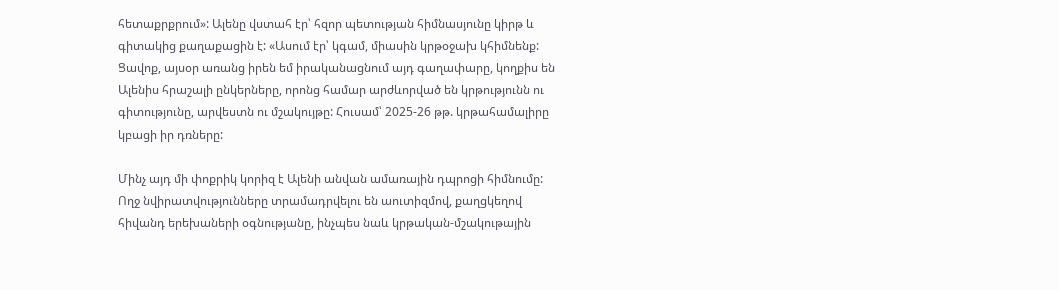հետաքրքրում»: Ալենը վստահ էր՝ հզոր պետության հիմնասյունը կիրթ և գիտակից քաղաքացին է: «Ասում էր՝ կգամ, միասին կրթօջախ կհիմնենք: Ցավոք, այսօր առանց իրեն եմ իրականացնում այդ գաղափարը, կողքիս են Ալենիս հրաշալի ընկերները, որոնց համար արժևորված են կրթությունն ու գիտությունը, արվեստն ու մշակույթը: Հուսամ՝ 2025-26 թթ. կրթահամալիրը կբացի իր դռները:

Մինչ այդ մի փոքրիկ կորիզ է Ալենի անվան ամառային դպրոցի հիմնումը: Ողջ նվիրատվությունները տրամադրվելու են աուտիզմով, քաղցկեղով հիվանդ երեխաների օգնությանը, ինչպես նաև կրթական-մշակութային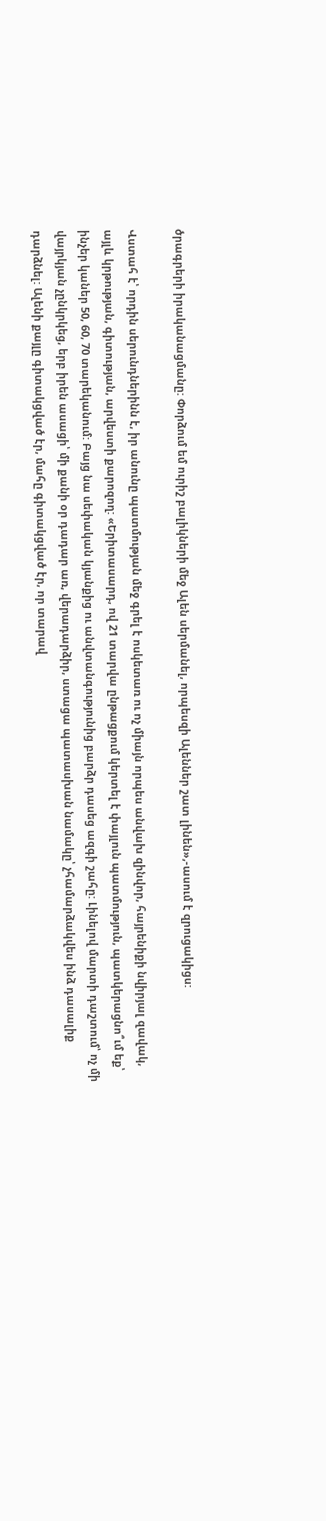ծրագրերի իրականացմանը: Փորձում եմ ուրիշ բալիկների մեջ Ալեն սերմանել, որպեսզի Ալեններ շատ լինեն»,-ասում է զրուցակիցս:

Վստահ է՝ որդին սերունդներինն է, իր անունը պատմության մեջ գրել է ոսկետառ ու ոչ միայն որպես անվախ զինվոր, հայրենիքի նվիրյալ զավակ, այլև կրթության, գիտության, արվեստի քարոզող: «Երիտասարդ, ով 21 տարվա ընթացքում կերտել է փայլուն պատմություն, պատկերացնո՞ւմ եք՝ ինչեր կաներ 50, 60, 70 տարեկանում: Բայց նա սեփական կյանքից ու անվտանգությունից բարձր դասեց ազգի շահը: Լինելով մարտի դաշտում՝ ոչ մի վայրկյան չընկրկեց, երբ իրեն ասացի՝ մի քանի օր դադար առ, վերադարձիր, ստացա պատասխան նամակը՝ չհամարձակվես ինձ դասալիք դարձնել: Ալենի քայլը գիտակցված էր, մահը գիտակցված էր, որ տարավ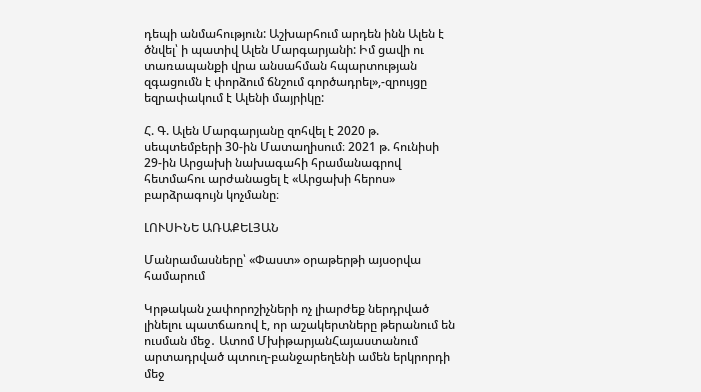դեպի անմահություն: Աշխարհում արդեն ինն Ալեն է ծնվել՝ ի պատիվ Ալեն Մարգարյանի: Իմ ցավի ու տառապանքի վրա անսահման հպարտության զգացումն է փորձում ճնշում գործադրել»,-զրույցը եզրափակում է Ալենի մայրիկը:

Հ. Գ. Ալեն Մարգարյանը զոհվել է 2020 թ. սեպտեմբերի 30-ին Մատաղիսում։ 2021 թ. հունիսի 29-ին Արցախի նախագահի հրամանագրով հետմահու արժանացել է «Արցախի հերոս» բարձրագույն կոչմանը։

ԼՈՒՍԻՆԵ ԱՌԱՔԵԼՅԱՆ

Մանրամասները՝ «Փաստ» օրաթերթի այսօրվա համարում

Կրթական չափորոշիչների ոչ լիարժեք ներդրված լինելու պատճառով է, որ աշակերտները թերանում են ուսման մեջ․ Ատոմ ՄխիթարյանՀայաստանում արտադրված պտուղ-բանջարեղենի ամեն երկրորդի մեջ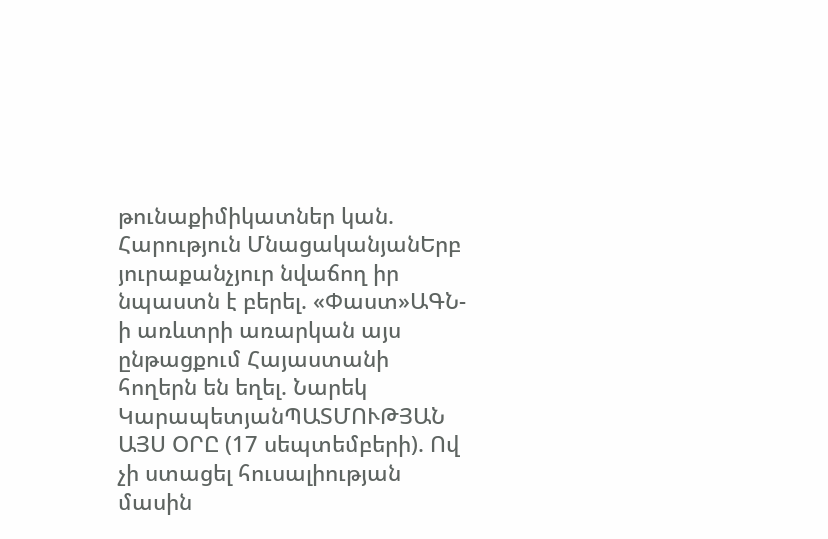թունաքիմիկատներ կան. Հարություն ՄնացականյանԵրբ յուրաքանչյուր նվաճող իր նպաստն է բերել. «Փաստ»ԱԳՆ-ի առևտրի առարկան այս ընթացքում Հայաստանի հողերն են եղել. Նարեկ ԿարապետյանՊԱՏՄՈՒԹՅԱՆ ԱՅՍ ՕՐԸ (17 սեպտեմբերի). Ով չի ստացել հուսալիության մասին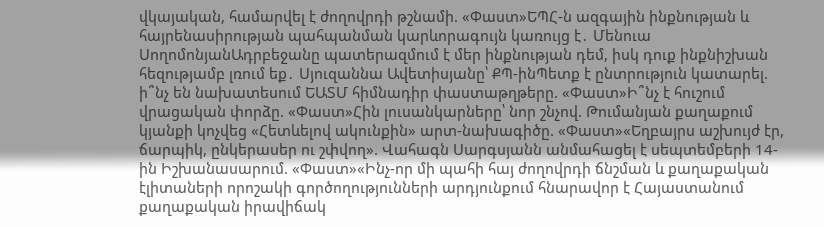վկայական, համարվել է ժողովրդի թշնամի. «Փաստ»ԵՊՀ-ն ազգային ինքնության և հայրենասիրության պահպանման կարևորագույն կառույց է․ Մենուա ՍողոմոնյանԱդրբեջանը պատերազմում է մեր ինքնության դեմ, իսկ դուք ինքնիշխան հեզությամբ լռում եք․ Սյուզաննա Ավետիսյանը՝ ՔՊ-ինՊետք է ընտրություն կատարել. ի՞նչ են նախատեսում ԵԱՏՄ հիմնադիր փաստաթղթերը. «Փաստ»Ի՞նչ է հուշում վրացական փորձը. «Փաստ»Հին լուսանկարները՝ նոր շնչով. Թումանյան քաղաքում կյանքի կոչվեց «Հետևելով ակունքին» արտ-նախագիծը. «Փաստ»«Եղբայրս աշխույժ էր, ճարպիկ, ընկերասեր ու շփվող». Վահագն Սարգսյանն անմահացել է սեպտեմբերի 14-ին Իշխանասարում. «Փաստ»«Ինչ-որ մի պահի հայ ժողովրդի ճնշման և քաղաքական էլիտաների որոշակի գործողությունների արդյունքում հնարավոր է Հայաստանում քաղաքական իրավիճակ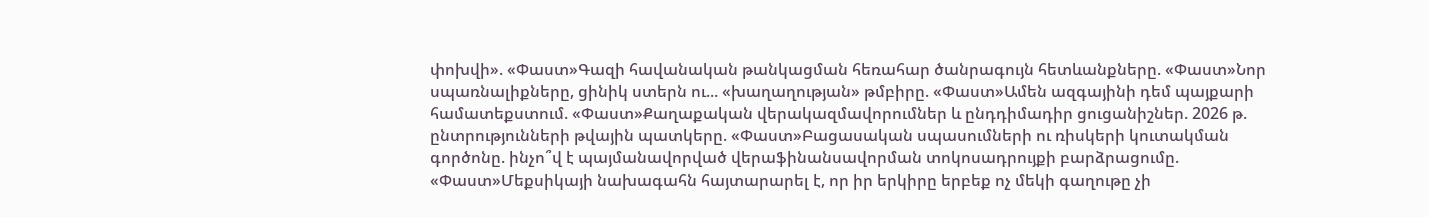փոխվի». «Փաստ»Գազի հավանական թանկացման հեռահար ծանրագույն հետևանքները. «Փաստ»Նոր սպառնալիքները, ցինիկ ստերն ու... «խաղաղության» թմբիրը. «Փաստ»Ամեն ազգայինի դեմ պայքարի համատեքստում. «Փաստ»Քաղաքական վերակազմավորումներ և ընդդիմադիր ցուցանիշներ. 2026 թ. ընտրությունների թվային պատկերը. «Փաստ»Բացասական սպասումների ու ռիսկերի կուտակման գործոնը. ինչո՞վ է պայմանավորված վերաֆինանսավորման տոկոսադրույքի բարձրացումը. «Փաստ»Մեքսիկայի նախագահն հայտարարել է, որ իր երկիրը երբեք ոչ մեկի գաղութը չի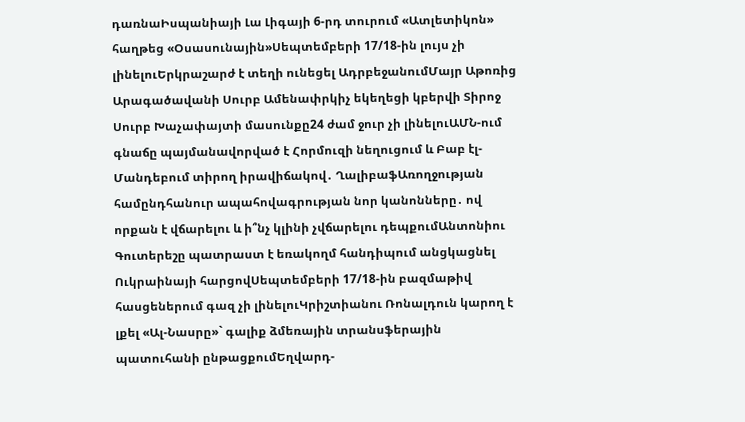դառնաԻսպանիայի Լա Լիգայի 6-րդ տուրում «Ատլետիկոն» հաղթեց «Օսասունային»Սեպտեմբերի 17/18-ին լույս չի լինելուԵրկրաշարժ է տեղի ունեցել ԱդրբեջանումՄայր Աթոռից Արագածավանի Սուրբ Ամենափրկիչ եկեղեցի կբերվի Տիրոջ Սուրբ Խաչափայտի մասունքը24 ժամ ջուր չի լինելուԱՄՆ-ում գնաճը պայմանավորված է Հորմուզի նեղուցում և Բաբ էլ-Մանդեբում տիրող իրավիճակով․ ՂալիբաֆԱռողջության համընդհանուր ապահովագրության նոր կանոնները․ ով որքան է վճարելու և ի՞նչ կլինի չվճարելու դեպքումԱնտոնիու Գուտերեշը պատրաստ է եռակողմ հանդիպում անցկացնել Ուկրաինայի հարցովՍեպտեմբերի 17/18-ին բազմաթիվ հասցեներում գազ չի լինելուԿրիշտիանու Ռոնալդուն կարող է լքել «Ալ-Նասրը»` գալիք ձմեռային տրանսֆերային պատուհանի ընթացքումԵղվարդ-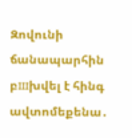Զովունի ճանապարհին բшխվել է հինգ ավտոմեքենա․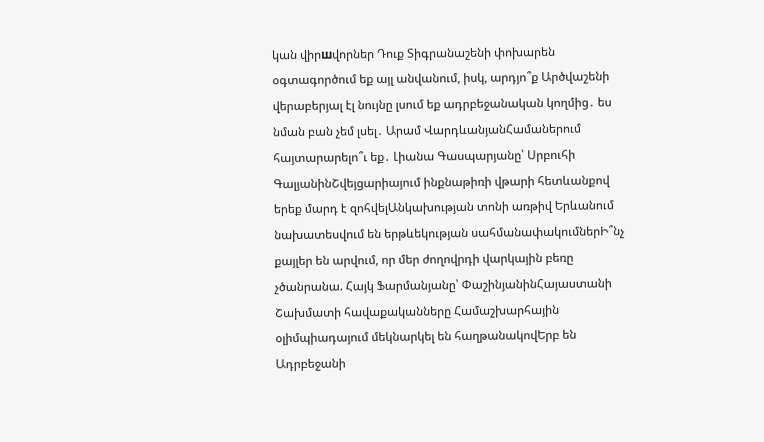կան վիրшվորներ Դուք Տիգրանաշենի փոխարեն օգտագործում եք այլ անվանում, իսկ, արդյո՞ք Արծվաշենի վերաբերյալ էլ նույնը լսում եք ադրբեջանական կողմից․ ես նման բան չեմ լսել․ Արամ ՎարդևանյանՀամաներում հայտարարելո՞ւ եք․ Լիանա Գասպարյանը՝ Սրբուհի ԳալյանինՇվեյցարիայում ինքնաթիռի վթարի հետևանքով երեք մարդ է զոհվելԱնկախության տոնի առթիվ Երևանում նախատեսվում են երթևեկության սահմանափակումներԻ՞նչ քայլեր են արվում, որ մեր ժողովրդի վարկային բեռը չծանրանա. Հայկ Ֆարմանյանը՝ ՓաշինյանինՀայաստանի Շախմատի հավաքականները Համաշխարհային օլիմպիադայում մեկնարկել են հաղթանակովԵրբ են Ադրբեջանի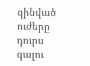զինված ուժերը դուրս գալու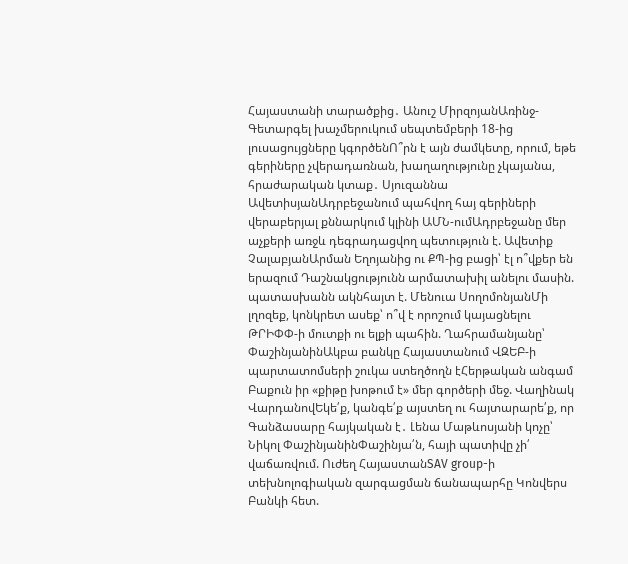Հայաստանի տարածքից․ Անուշ ՄիրզոյանԱռինջ-Գետարգել խաչմերուկում սեպտեմբերի 18-ից լուսացույցները կգործենՈ՞րն է այն ժամկետը, որում, եթե գերիները չվերադառնան, խաղաղությունը չկայանա, հրաժարական կտաք․ Սյուզաննա ԱվետիսյանԱդրբեջանում պահվող հայ գերիների վերաբերյալ քննարկում կլինի ԱՄՆ-ումԱդրբեջանը մեր աչքերի առջև դեգրադացվող պետություն է. Ավետիք ՉալաբյանԱրման Եղոյանից ու ՔՊ-ից բացի՝ էլ ո՞վքեր են երազում Դաշնակցությունն արմատախիլ անելու մասին. պատասխանն ակնհայտ է. Մենուա ՍողոմոնյանՄի լղոզեք, կոնկրետ ասեք՝ ո՞վ է որոշում կայացնելու ԹՐԻՓՓ-ի մուտքի ու ելքի պահին. Ղահրամանյանը՝ ՓաշինյանինԱկբա բանկը Հայաստանում ՎԶԵԲ-ի պարտատոմսերի շուկա ստեղծողն էՀերթական անգամ Բաքուն իր «քիթը խոթում է» մեր գործերի մեջ. Վաղինակ ՎարդանովԵկե՛ք, կանգե՛ք այստեղ ու հայտարարե՛ք, որ Գանձասարը հայկական է․ Լենա Մաթևոսյանի կոչը՝ Նիկոլ ՓաշինյանինՓաշինյա՛ն, հայի պատիվը չի՛ վաճառվում. Ուժեղ ՀայաստանSAV group-ի տեխնոլոգիական զարգացման ճանապարհը Կոնվերս Բանկի հետ.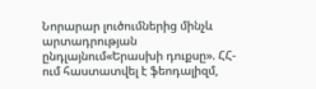Նորարար լուծումներից մինչև արտադրության ընդլայնում«Երասխի դուքսը». ՀՀ-ում հաստատվել է ֆեոդալիզմ,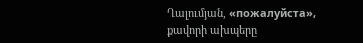Ղալումյան, «пожалуйста», քավորի ախպերը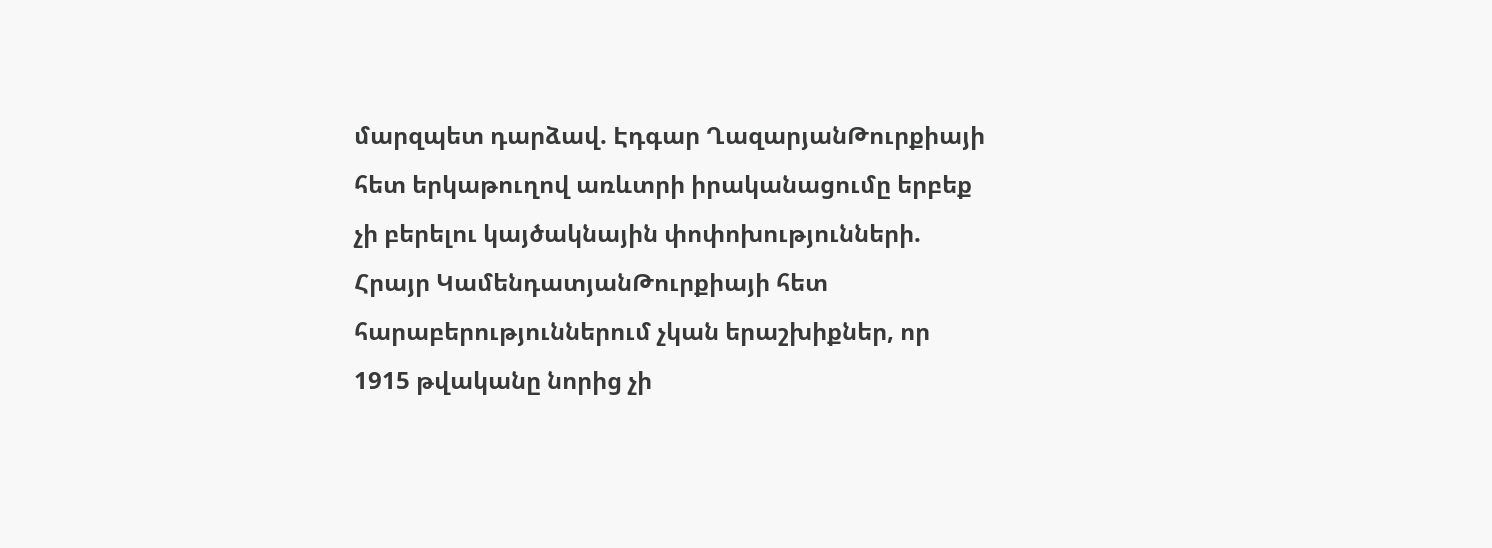մարզպետ դարձավ. Էդգար ՂազարյանԹուրքիայի հետ երկաթուղով առևտրի իրականացումը երբեք չի բերելու կայծակնային փոփոխությունների. Հրայր ԿամենդատյանԹուրքիայի հետ հարաբերություններում չկան երաշխիքներ, որ 1915 թվականը նորից չի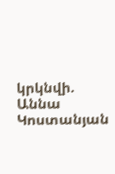կրկնվի. Աննա Կոստանյան